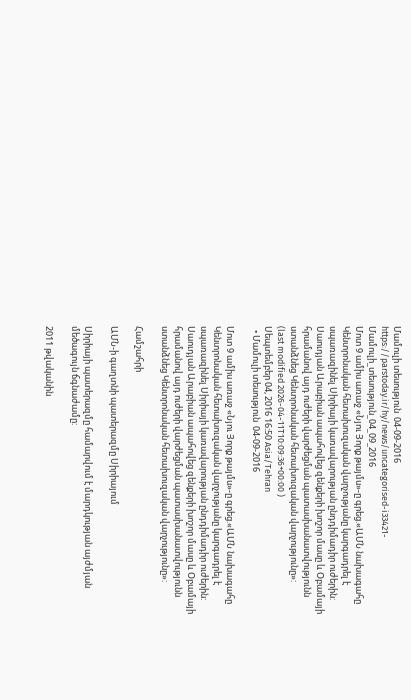Մամուլի տեսություն  04-09-2016
https://parstoday.ir/hy/news/uncategorised-i33421-Մամուլի_տեսություն_04_09_2016
Մոտ 9 ամիս առաջ «Նյու Յորք թայմս»-ը գրեց.«ԱՄՆ նախագահը Կենտրոնական հետախուզական վարչությանը կարգադրել է սպառազինել Սիրիայի կառավարության ընդդիմադիր ուժերին: Սաուդյան Արաբիան ապահովեց զենքերի խոշոր մասը և Օբամայի հրամանով այդ ուժերի վարժեցման պատասխանատվությունն ստանձնեց Կենտրոնական հետախուզական վարչությունը»:
(last modified 2026-04-11T10:09:36+00:00 )
Սեպտեմբեր 04, 2016 16:50 Asia/Tehran
  • Մամուլի տեսություն  04-09-2016

Մոտ 9 ամիս առաջ «Նյու Յորք թայմս»-ը գրեց.«ԱՄՆ նախագահը Կենտրոնական հետախուզական վարչությանը կարգադրել է սպառազինել Սիրիայի կառավարության ընդդիմադիր ուժերին: Սաուդյան Արաբիան ապահովեց զենքերի խոշոր մասը և Օբամայի հրամանով այդ ուժերի վարժեցման պատասխանատվությունն ստանձնեց Կենտրոնական հետախուզական վարչությունը»:

Համշահրի

ԱՄՆ-ի գաղտնի պատերազմը Սիրիայում

Սիրիայի պատերազմը համարվում է մարդկության այժմյան մեծագույն ճգնաժամը:

2011 թվականին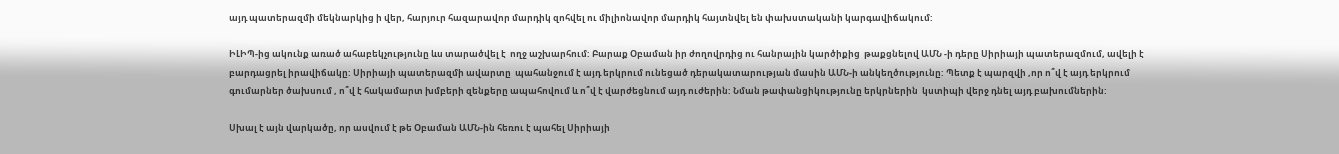այդ պատերազմի մեկնարկից ի վեր, հարյուր հազարավոր մարդիկ զոհվել ու միլիոնավոր մարդիկ հայտնվել են փախստականի կարգավիճակում:

ԻԼԻՊ-ից ակունք առած ահաբեկչությունը ևս տարածվել է  ողջ աշխարհում: Բարաք Օբաման իր ժողովրդից ու հանրային կարծիքից  թաքցնելով ԱՄՆ -ի դերը Սիրիայի պատերազմում, ավելի է բարդացրել իրավիճակը: Սիրիայի պատերազմի ավարտը  պահանջում է այդ երկրում ունեցած դերակատարության մասին ԱՄՆ-ի անկեղծությունը: Պետք է պարզվի ,որ ո՞վ է այդ երկրում գումարներ ծախսում , ո՞վ է հակամարտ խմբերի զենքերը ապահովում և ո՞վ է վարժեցնում այդ ուժերին: Նման թափանցիկությունը երկրներին  կստիպի վերջ դնել այդ բախումներին:

Սխալ է այն վարկածը, որ ասվում է թե Օբաման ԱՄՆ-ին հեռու է պահել Սիրիայի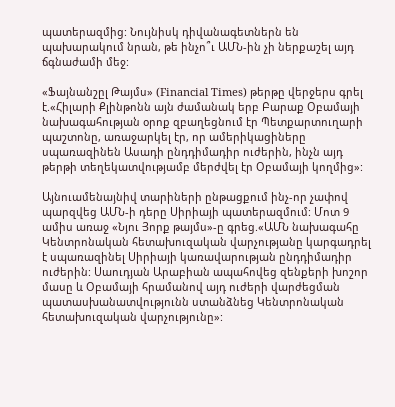պատերազմից: Նույնիսկ դիվանագետներն են պախարակում նրան, թե ինչո՞ւ ԱՄՆ-ին չի ներքաշել այդ ճգնաժամի մեջ:

«Ֆայնանշըլ Թայմս» (Financial Times) թերթը վերջերս գրել է.«Հիլարի Քլինթոնն այն ժամանակ երբ Բարաք Օբամայի նախագահության օրոք զբաղեցնում էր Պետքարտուղարի պաշտոնը, առաջարկել էր, որ ամերիկացիները սպառազինեն Ասադի ընդդիմադիր ուժերին, ինչն այդ թերթի տեղեկատվությամբ մերժվել էր Օբամայի կողմից»:

Այնուամենայնիվ տարիների ընթացքում ինչ-որ չափով պարզվեց ԱՄՆ-ի դերը Սիրիայի պատերազմում: Մոտ 9 ամիս առաջ «Նյու Յորք թայմս»-ը գրեց.«ԱՄՆ նախագահը Կենտրոնական հետախուզական վարչությանը կարգադրել է սպառազինել Սիրիայի կառավարության ընդդիմադիր ուժերին: Սաուդյան Արաբիան ապահովեց զենքերի խոշոր մասը և Օբամայի հրամանով այդ ուժերի վարժեցման պատասխանատվությունն ստանձնեց Կենտրոնական հետախուզական վարչությունը»: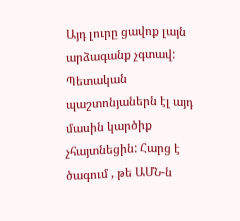Այդ լուրը ցավոք լայն արձագանք չգտավ: Պետական պաշտոնյաներն էլ այդ մասին կարծիք չհայտնեցին: Հարց է ծագում , թե ԱՄՆ-ն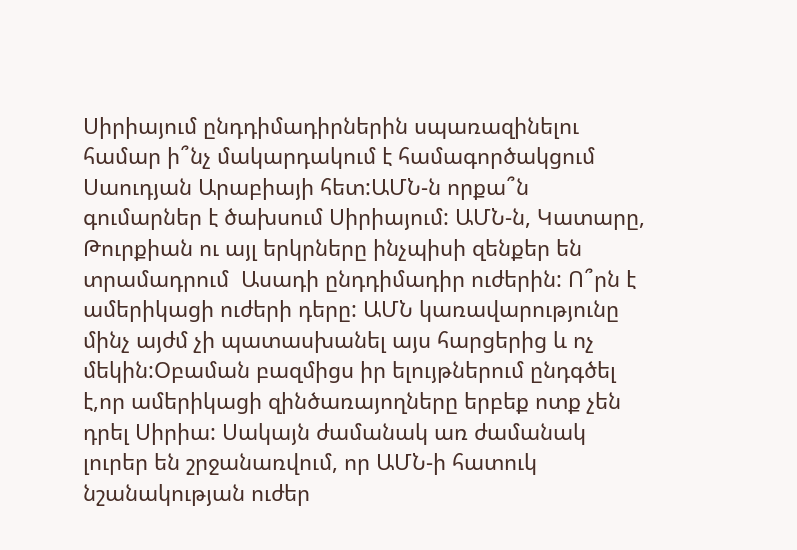Սիրիայում ընդդիմադիրներին սպառազինելու համար ի՞նչ մակարդակում է համագործակցում Սաուդյան Արաբիայի հետ:ԱՄՆ-ն որքա՞ն գումարներ է ծախսում Սիրիայում: ԱՄՆ-ն, Կատարը, Թուրքիան ու այլ երկրները ինչպիսի զենքեր են տրամադրում  Ասադի ընդդիմադիր ուժերին: Ո՞րն է ամերիկացի ուժերի դերը: ԱՄՆ կառավարությունը մինչ այժմ չի պատասխանել այս հարցերից և ոչ մեկին:Օբաման բազմիցս իր ելույթներում ընդգծել է,որ ամերիկացի զինծառայողները երբեք ոտք չեն դրել Սիրիա: Սակայն ժամանակ առ ժամանակ լուրեր են շրջանառվում, որ ԱՄՆ-ի հատուկ նշանակության ուժեր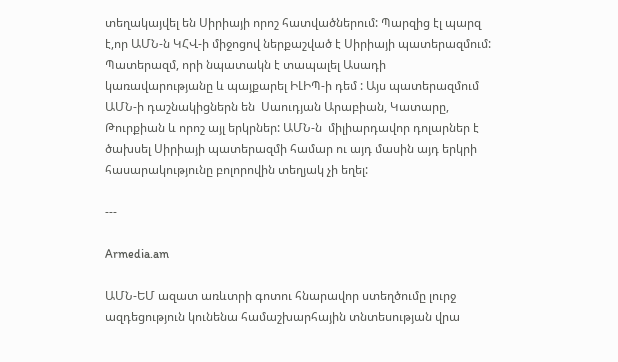տեղակայվել են Սիրիայի որոշ հատվածներում: Պարզից էլ պարզ է,որ ԱՄՆ-ն ԿՀՎ-ի միջոցով ներքաշված է Սիրիայի պատերազմում: Պատերազմ, որի նպատակն է տապալել Ասադի կառավարությանը և պայքարել ԻԼԻՊ-ի դեմ : Այս պատերազմում ԱՄՆ-ի դաշնակիցներն են  Սաուդյան Արաբիան, Կատարը, Թուրքիան և որոշ այլ երկրներ: ԱՄՆ-ն  միլիարդավոր դոլարներ է ծախսել Սիրիայի պատերազմի համար ու այդ մասին այդ երկրի հասարակությունը բոլորովին տեղյակ չի եղել:

---

Armedia.am

ԱՄՆ-ԵՄ ազատ առևտրի գոտու հնարավոր ստեղծումը լուրջ ազդեցություն կունենա համաշխարհային տնտեսության վրա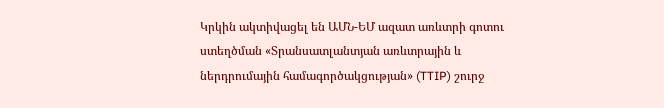Կրկին ակտիվացել են ԱՄՆ-ԵՄ ազատ առևտրի գոտու ստեղծման «Տրանսատլանտյան առևտրային և ներդրումային համագործակցության» (TTIP) շուրջ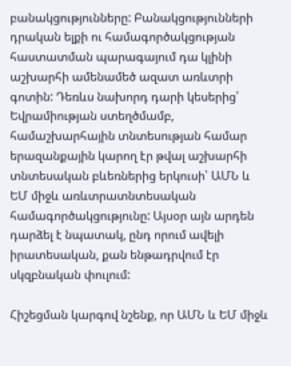բանակցությունները: Բանակցությունների դրական ելքի ու համագործակցության հաստատման պարագայում դա կլինի աշխարհի ամենամեծ ազատ առևտրի գոտին: Դեռևս նախորդ դարի կեսերից՝ Եվրամիության ստեղծմամբ, համաշխարհային տնտեսության համար երազանքային կարող էր թվալ աշխարհի տնտեսական բևեռներից երկուսի՝ ԱՄՆ և  ԵՄ միջև առևտրատնտեսական համագործակցությունը: Այսօր այն արդեն դարձել է նպատակ, ընդ որում ավելի իրատեսական, քան ենթադրվում էր սկզբնական փուլում:

Հիշեցման կարգով նշենք, որ ԱՄՆ և ԵՄ միջև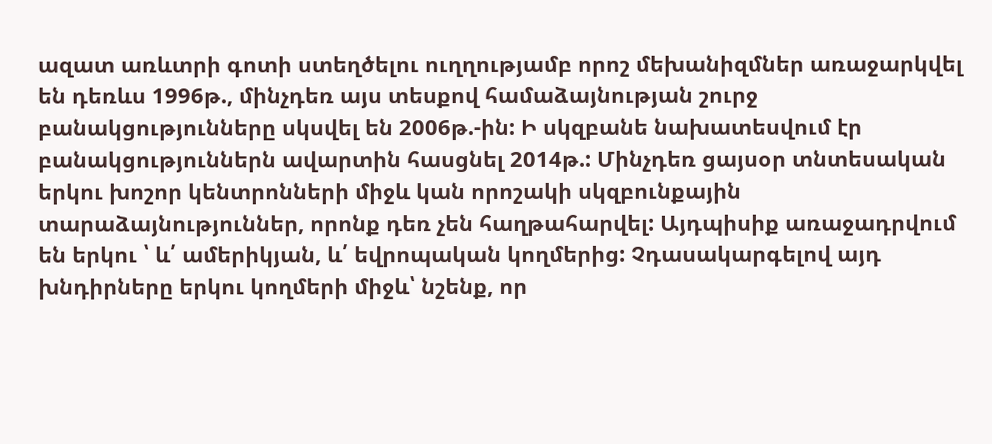ազատ առևտրի գոտի ստեղծելու ուղղությամբ որոշ մեխանիզմներ առաջարկվել են դեռևս 1996թ., մինչդեռ այս տեսքով համաձայնության շուրջ բանակցությունները սկսվել են 2006թ.-ին: Ի սկզբանե նախատեսվում էր բանակցություններն ավարտին հասցնել 2014թ.: Մինչդեռ ցայսօր տնտեսական երկու խոշոր կենտրոնների միջև կան որոշակի սկզբունքային տարաձայնություններ, որոնք դեռ չեն հաղթահարվել: Այդպիսիք առաջադրվում են երկու ՝ և՛ ամերիկյան, և՛ եվրոպական կողմերից: Չդասակարգելով այդ խնդիրները երկու կողմերի միջև՝ նշենք, որ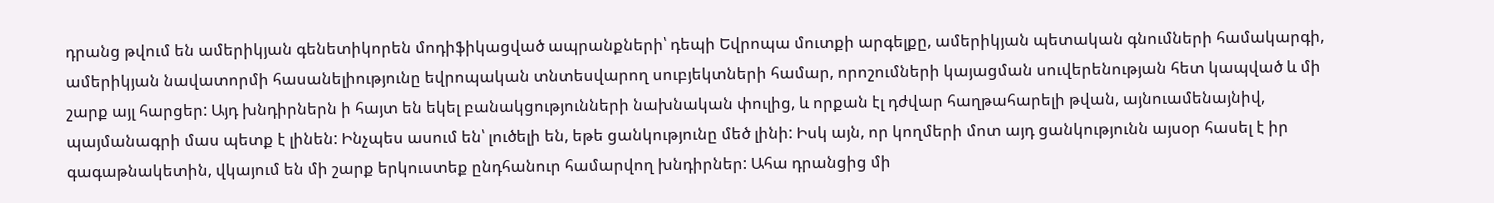դրանց թվում են ամերիկյան գենետիկորեն մոդիֆիկացված ապրանքների՝ դեպի Եվրոպա մուտքի արգելքը, ամերիկյան պետական գնումների համակարգի, ամերիկյան նավատորմի հասանելիությունը եվրոպական տնտեսվարող սուբյեկտների համար, որոշումների կայացման սուվերենության հետ կապված և մի շարք այլ հարցեր: Այդ խնդիրներն ի հայտ են եկել բանակցությունների նախնական փուլից, և որքան էլ դժվար հաղթահարելի թվան, այնուամենայնիվ, պայմանագրի մաս պետք է լինեն: Ինչպես ասում են՝ լուծելի են, եթե ցանկությունը մեծ լինի: Իսկ այն, որ կողմերի մոտ այդ ցանկությունն այսօր հասել է իր գագաթնակետին, վկայում են մի շարք երկուստեք ընդհանուր համարվող խնդիրներ: Ահա դրանցից մի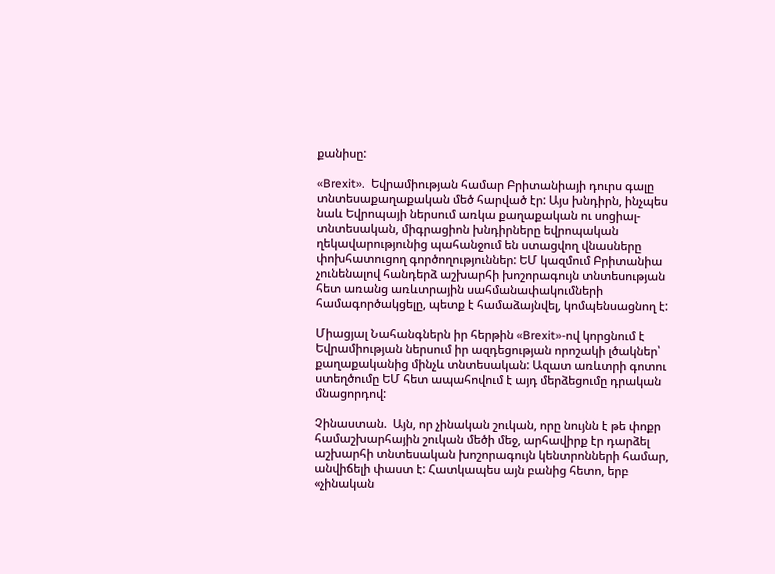քանիսը:

«Brexit».  Եվրամիության համար Բրիտանիայի դուրս գալը տնտեսաքաղաքական մեծ հարված էր: Այս խնդիրն, ինչպես նաև Եվրոպայի ներսում առկա քաղաքական ու սոցիալ-տնտեսական, միգրացիոն խնդիրները եվրոպական ղեկավարությունից պահանջում են ստացվող վնասները փոխհատուցող գործողություններ: ԵՄ կազմում Բրիտանիա չունենալով հանդերձ աշխարհի խոշորագույն տնտեսության հետ առանց առևտրային սահմանափակումների համագործակցելը, պետք է համաձայնվել, կոմպենսացնող է:

Միացյալ Նահանգներն իր հերթին «Brexit»-ով կորցնում է Եվրամիության ներսում իր ազդեցության որոշակի լծակներ՝ քաղաքականից մինչև տնտեսական: Ազատ առևտրի գոտու ստեղծումը ԵՄ հետ ապահովում է այդ մերձեցումը դրական մնացորդով:

Չինաստան.  Այն, որ չինական շուկան, որը նույնն է թե փոքր համաշխարհային շուկան մեծի մեջ, արհավիրք էր դարձել աշխարհի տնտեսական խոշորագույն կենտրոնների համար, անվիճելի փաստ է: Հատկապես այն բանից հետո, երբ «չինական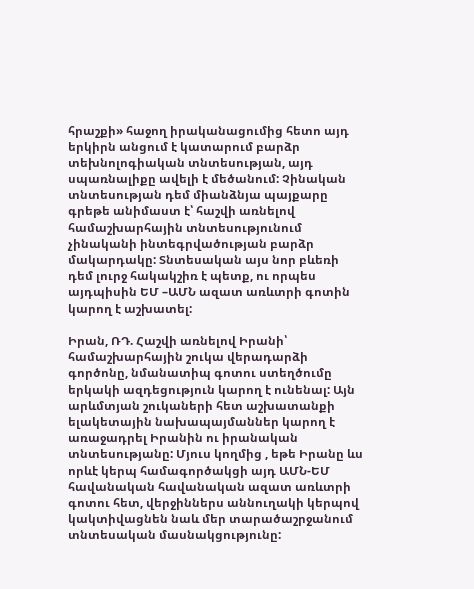հրաշքի» հաջող իրականացումից հետո այդ երկիրն անցում է կատարում բարձր տեխնոլոգիական տնտեսության, այդ սպառնալիքը ավելի է մեծանում: Չինական տնտեսության դեմ միանձնյա պայքարը գրեթե անիմաստ է՝ հաշվի առնելով համաշխարհային տնտեսությունում չինականի ինտեգրվածության բարձր մակարդակը: Տնտեսական այս նոր բևեռի դեմ լուրջ հակակշիռ է պետք, ու որպես այդպիսին ԵՄ –ԱՄՆ ազատ առևտրի գոտին կարող է աշխատել:

Իրան, ՌԴ. Հաշվի առնելով Իրանի՝ համաշխարհային շուկա վերադարձի գործոնը, նմանատիպ գոտու ստեղծումը երկակի ազդեցություն կարող է ունենալ: Այն  արևմտյան շուկաների հետ աշխատանքի ելակետային նախապայմաններ կարող է առաջադրել Իրանին ու իրանական տնտեսությանը: Մյուս կողմից , եթե Իրանը ևս որևէ կերպ համագործակցի այդ ԱՄՆ-ԵՄ հավանական հավանական ազատ առևտրի գոտու հետ, վերջիններս աննուղակի կերպով կակտիվացնեն նաև մեր տարածաշրջանում տնտեսական մասնակցությունը: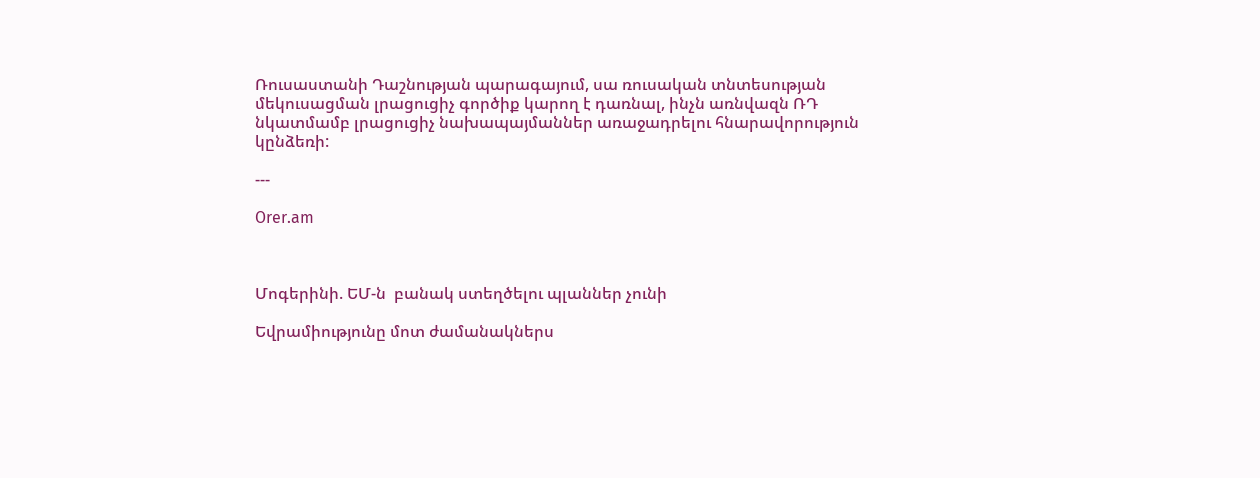Ռուսաստանի Դաշնության պարագայում, սա ռուսական տնտեսության մեկուսացման լրացուցիչ գործիք կարող է դառնալ, ինչն առնվազն ՌԴ նկատմամբ լրացուցիչ նախապայմաններ առաջադրելու հնարավորություն կընձեռի:

---

Orer.am



Մոգերինի. ԵՄ-ն  բանակ ստեղծելու պլաններ չունի

Եվրամիությունը մոտ ժամանակներս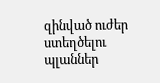զինված ուժեր ստեղծելու պլաններ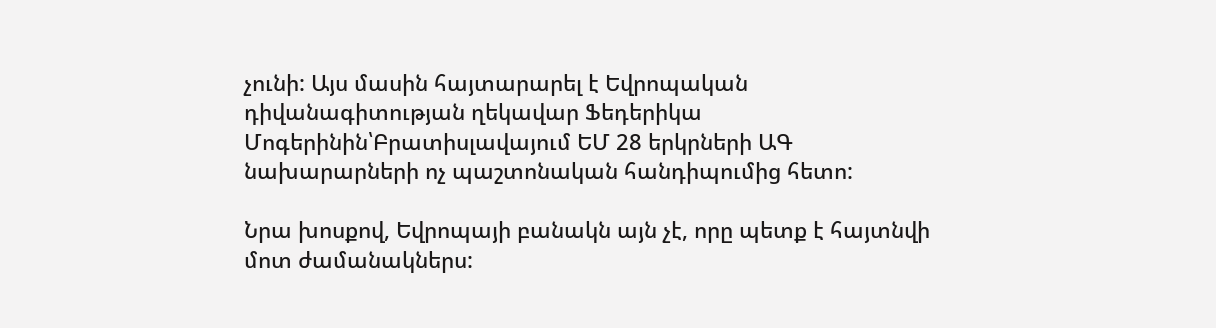չունի: Այս մասին հայտարարել է Եվրոպական դիվանագիտության ղեկավար Ֆեդերիկա Մոգերինին՝Բրատիսլավայում ԵՄ 28 երկրների ԱԳ նախարարների ոչ պաշտոնական հանդիպումից հետո:

Նրա խոսքով, Եվրոպայի բանակն այն չէ, որը պետք է հայտնվի մոտ ժամանակներս: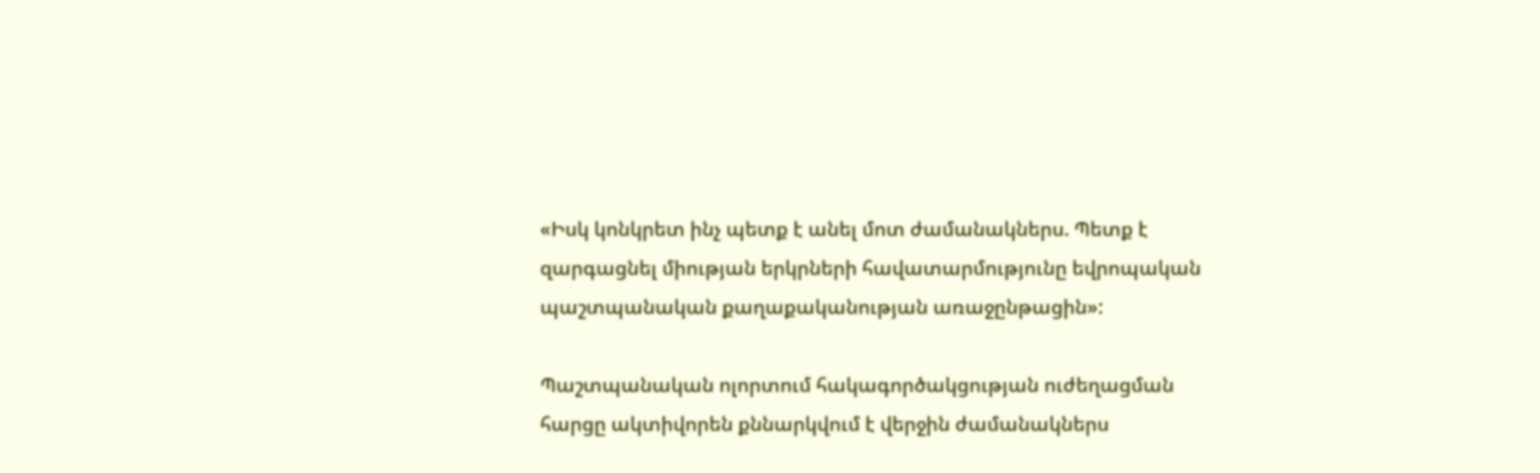«Իսկ կոնկրետ ինչ պետք է անել մոտ ժամանակներս. Պետք է զարգացնել միության երկրների հավատարմությունը եվրոպական պաշտպանական քաղաքականության առաջընթացին»:

Պաշտպանական ոլորտում հակագործակցության ուժեղացման հարցը ակտիվորեն քննարկվում է վերջին ժամանակներս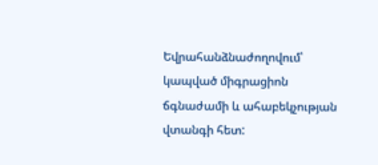Եվրահանձնաժողովում՝ կապված միգրացիոն ճգնաժամի և ահաբեկչության վտանգի հետ: